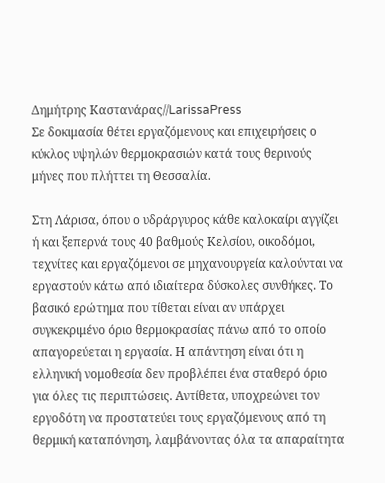Δημήτρης Καστανάρας//LarissaPress
Σε δοκιμασία θέτει εργαζόμενους και επιχειρήσεις ο κύκλος υψηλών θερμοκρασιών κατά τους θερινούς μήνες που πλήττει τη Θεσσαλία.

Στη Λάρισα, όπου ο υδράργυρος κάθε καλοκαίρι αγγίζει ή και ξεπερνά τους 40 βαθμούς Κελσίου, οικοδόμοι, τεχνίτες και εργαζόμενοι σε μηχανουργεία καλούνται να εργαστούν κάτω από ιδιαίτερα δύσκολες συνθήκες. Το βασικό ερώτημα που τίθεται είναι αν υπάρχει συγκεκριμένο όριο θερμοκρασίας πάνω από το οποίο απαγορεύεται η εργασία. Η απάντηση είναι ότι η ελληνική νομοθεσία δεν προβλέπει ένα σταθερό όριο για όλες τις περιπτώσεις. Αντίθετα, υποχρεώνει τον εργοδότη να προστατεύει τους εργαζόμενους από τη θερμική καταπόνηση, λαμβάνοντας όλα τα απαραίτητα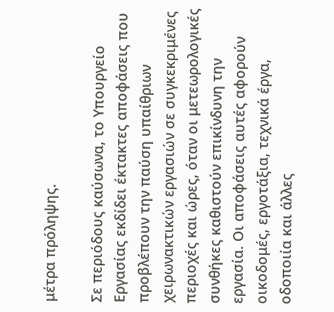μέτρα πρόληψης.

Σε περιόδους καύσωνα, το Υπουργείο Εργασίας εκδίδει έκτακτες αποφάσεις που προβλέπουν την παύση υπαίθριων χειρωνακτικών εργασιών σε συγκεκριμένες περιοχές και ώρες, όταν οι μετεωρολογικές συνθήκες καθιστούν επικίνδυνη την εργασία. Οι αποφάσεις αυτές αφορούν οικοδομές, εργοτάξια, τεχνικά έργα, οδοποιία και άλλες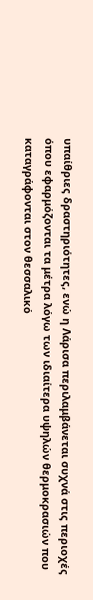υπαίθριες δραστηριότητες, ενώ η Λάρισα περιλαμβάνεται συχνά στις περιοχές όπου εφαρμόζονται τα μέτρα λόγω των ιδιαίτερα υψηλών θερμοκρασιών που καταγράφονται στον θεσσαλικό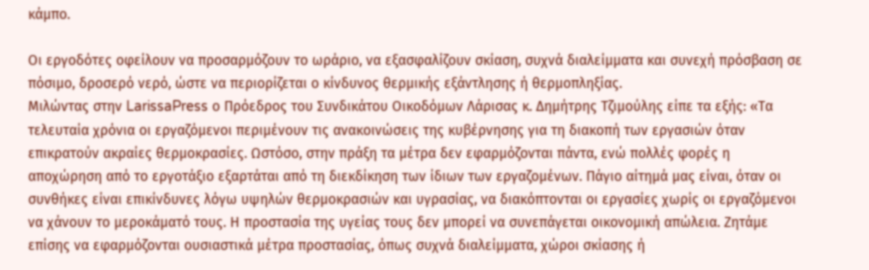κάμπο.

Οι εργοδότες οφείλουν να προσαρμόζουν το ωράριο, να εξασφαλίζουν σκίαση, συχνά διαλείμματα και συνεχή πρόσβαση σε πόσιμο, δροσερό νερό, ώστε να περιορίζεται ο κίνδυνος θερμικής εξάντλησης ή θερμοπληξίας.
Μιλώντας στην LarissaPress ο Πρόεδρος του Συνδικάτου Οικοδόμων Λάρισας κ. Δημήτρης Τζιμούλης είπε τα εξής: «Τα τελευταία χρόνια οι εργαζόμενοι περιμένουν τις ανακοινώσεις της κυβέρνησης για τη διακοπή των εργασιών όταν επικρατούν ακραίες θερμοκρασίες. Ωστόσο, στην πράξη τα μέτρα δεν εφαρμόζονται πάντα, ενώ πολλές φορές η αποχώρηση από το εργοτάξιο εξαρτάται από τη διεκδίκηση των ίδιων των εργαζομένων. Πάγιο αίτημά μας είναι, όταν οι συνθήκες είναι επικίνδυνες λόγω υψηλών θερμοκρασιών και υγρασίας, να διακόπτονται οι εργασίες χωρίς οι εργαζόμενοι να χάνουν το μεροκάματό τους. Η προστασία της υγείας τους δεν μπορεί να συνεπάγεται οικονομική απώλεια. Ζητάμε επίσης να εφαρμόζονται ουσιαστικά μέτρα προστασίας, όπως συχνά διαλείμματα, χώροι σκίασης ή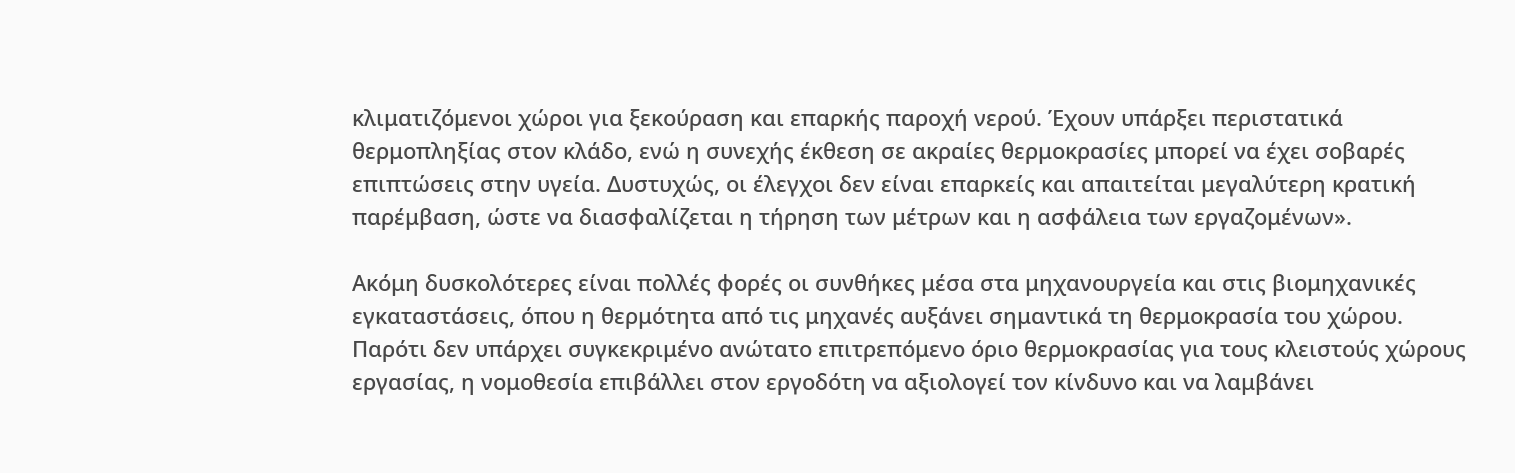κλιματιζόμενοι χώροι για ξεκούραση και επαρκής παροχή νερού. Έχουν υπάρξει περιστατικά θερμοπληξίας στον κλάδο, ενώ η συνεχής έκθεση σε ακραίες θερμοκρασίες μπορεί να έχει σοβαρές επιπτώσεις στην υγεία. Δυστυχώς, οι έλεγχοι δεν είναι επαρκείς και απαιτείται μεγαλύτερη κρατική παρέμβαση, ώστε να διασφαλίζεται η τήρηση των μέτρων και η ασφάλεια των εργαζομένων».

Ακόμη δυσκολότερες είναι πολλές φορές οι συνθήκες μέσα στα μηχανουργεία και στις βιομηχανικές εγκαταστάσεις, όπου η θερμότητα από τις μηχανές αυξάνει σημαντικά τη θερμοκρασία του χώρου. Παρότι δεν υπάρχει συγκεκριμένο ανώτατο επιτρεπόμενο όριο θερμοκρασίας για τους κλειστούς χώρους εργασίας, η νομοθεσία επιβάλλει στον εργοδότη να αξιολογεί τον κίνδυνο και να λαμβάνει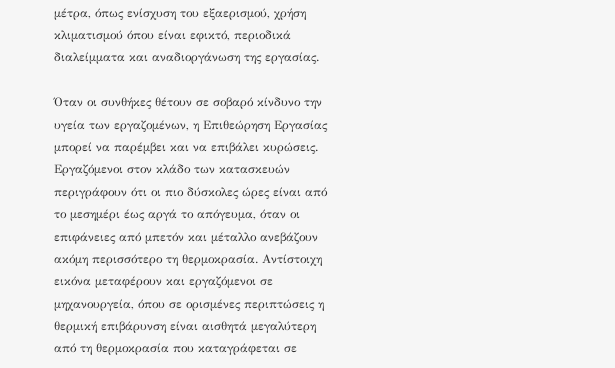μέτρα, όπως ενίσχυση του εξαερισμού, χρήση κλιματισμού όπου είναι εφικτό, περιοδικά διαλείμματα και αναδιοργάνωση της εργασίας.

Όταν οι συνθήκες θέτουν σε σοβαρό κίνδυνο την υγεία των εργαζομένων, η Επιθεώρηση Εργασίας μπορεί να παρέμβει και να επιβάλει κυρώσεις. Εργαζόμενοι στον κλάδο των κατασκευών περιγράφουν ότι οι πιο δύσκολες ώρες είναι από το μεσημέρι έως αργά το απόγευμα, όταν οι επιφάνειες από μπετόν και μέταλλο ανεβάζουν ακόμη περισσότερο τη θερμοκρασία. Αντίστοιχη εικόνα μεταφέρουν και εργαζόμενοι σε μηχανουργεία, όπου σε ορισμένες περιπτώσεις η θερμική επιβάρυνση είναι αισθητά μεγαλύτερη από τη θερμοκρασία που καταγράφεται σε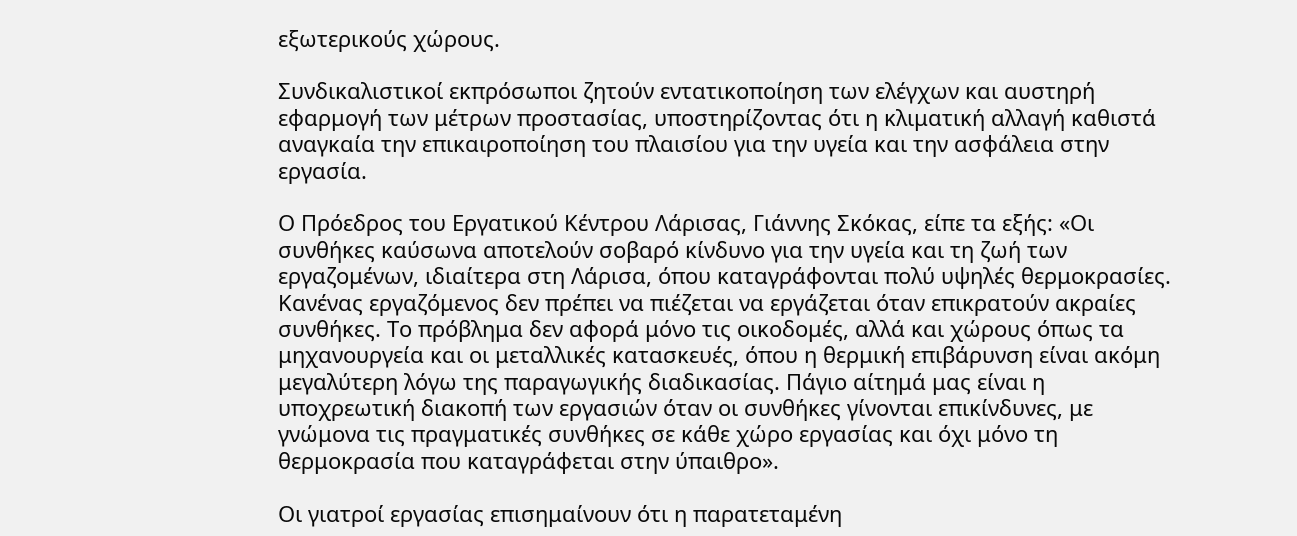εξωτερικούς χώρους.

Συνδικαλιστικοί εκπρόσωποι ζητούν εντατικοποίηση των ελέγχων και αυστηρή εφαρμογή των μέτρων προστασίας, υποστηρίζοντας ότι η κλιματική αλλαγή καθιστά αναγκαία την επικαιροποίηση του πλαισίου για την υγεία και την ασφάλεια στην εργασία.

Ο Πρόεδρος του Εργατικού Κέντρου Λάρισας, Γιάννης Σκόκας, είπε τα εξής: «Οι συνθήκες καύσωνα αποτελούν σοβαρό κίνδυνο για την υγεία και τη ζωή των εργαζομένων, ιδιαίτερα στη Λάρισα, όπου καταγράφονται πολύ υψηλές θερμοκρασίες. Κανένας εργαζόμενος δεν πρέπει να πιέζεται να εργάζεται όταν επικρατούν ακραίες συνθήκες. Το πρόβλημα δεν αφορά μόνο τις οικοδομές, αλλά και χώρους όπως τα μηχανουργεία και οι μεταλλικές κατασκευές, όπου η θερμική επιβάρυνση είναι ακόμη μεγαλύτερη λόγω της παραγωγικής διαδικασίας. Πάγιο αίτημά μας είναι η υποχρεωτική διακοπή των εργασιών όταν οι συνθήκες γίνονται επικίνδυνες, με γνώμονα τις πραγματικές συνθήκες σε κάθε χώρο εργασίας και όχι μόνο τη θερμοκρασία που καταγράφεται στην ύπαιθρο».

Οι γιατροί εργασίας επισημαίνουν ότι η παρατεταμένη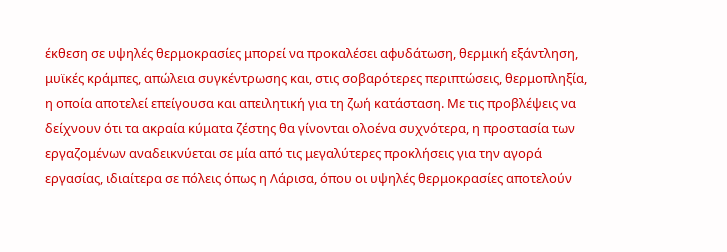έκθεση σε υψηλές θερμοκρασίες μπορεί να προκαλέσει αφυδάτωση, θερμική εξάντληση, μυϊκές κράμπες, απώλεια συγκέντρωσης και, στις σοβαρότερες περιπτώσεις, θερμοπληξία, η οποία αποτελεί επείγουσα και απειλητική για τη ζωή κατάσταση. Με τις προβλέψεις να δείχνουν ότι τα ακραία κύματα ζέστης θα γίνονται ολοένα συχνότερα, η προστασία των εργαζομένων αναδεικνύεται σε μία από τις μεγαλύτερες προκλήσεις για την αγορά εργασίας, ιδιαίτερα σε πόλεις όπως η Λάρισα, όπου οι υψηλές θερμοκρασίες αποτελούν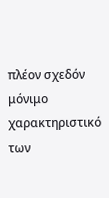πλέον σχεδόν μόνιμο χαρακτηριστικό των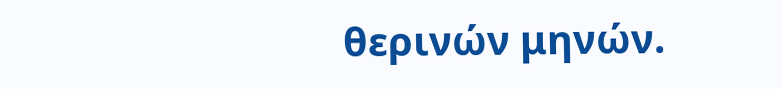θερινών μηνών.